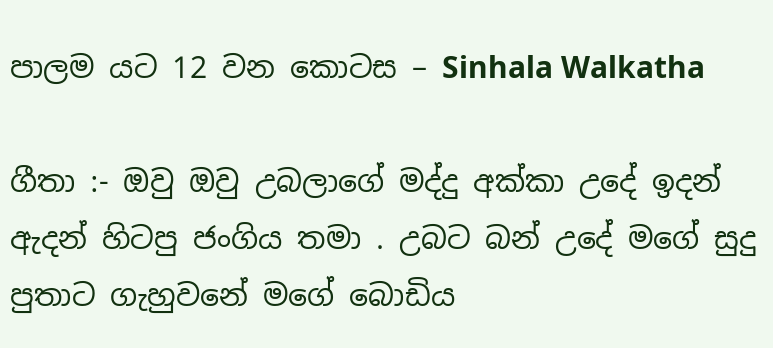පාලම යට 12 වන කොටස – Sinhala Walkatha

ගීතා :- ඔවු ඔවු උබලාගේ මද්දු අක්කා උදේ ඉදන් ඇදන් හිටපු ජංගිය තමා . උබට බන් උදේ මගේ සුදු පුතාට ගැහුවනේ මගේ බොඩිය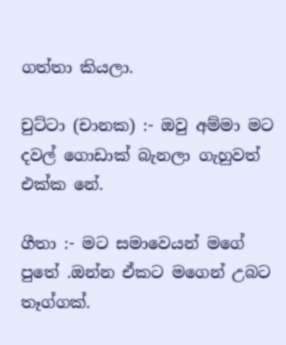ගත්තා කියලා.

චුට්ටා (චානක) :- ඔවු අම්මා මට දවල් ගොඩාක් බැනලා ගැහුවත් එක්ක නේ.

ගීතා :- මට සමාවෙයන් මගේ පුතේ .ඔන්න ඒකට මගෙන් උබට තෑග්ගක්.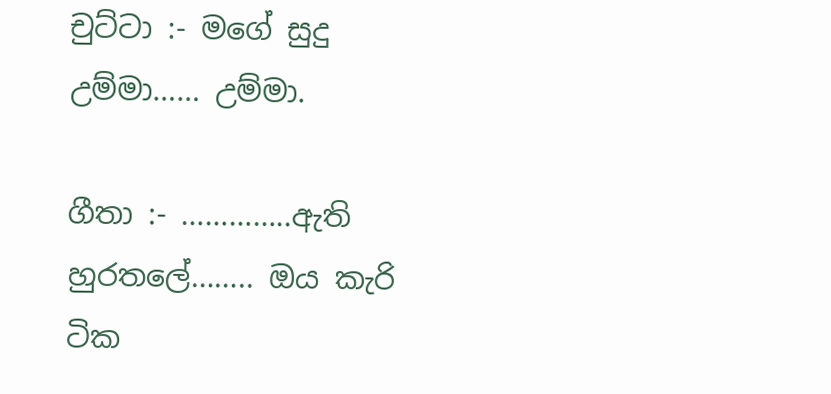චුට්ටා :- මගේ සුදු උම්මා…… උම්මා.

ගීතා :- …………..ඇති හුරතලේ…….. ඔය කැරි ටික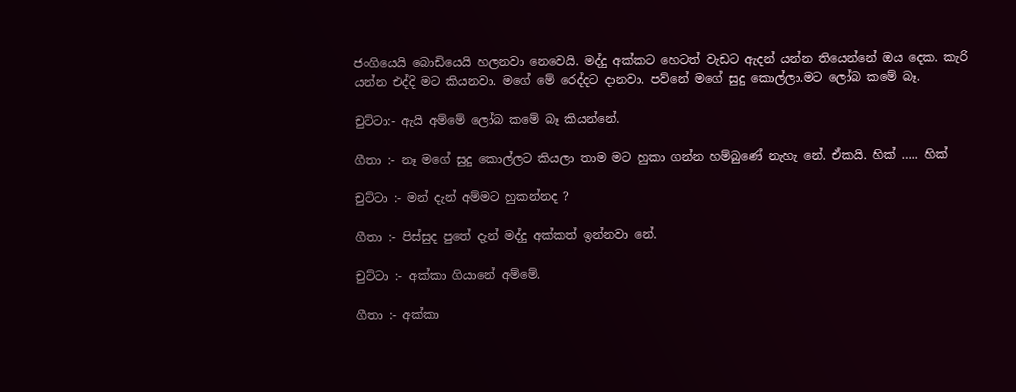ජංගියෙයි බොඩියෙයි හලනවා නෙවෙයි. මද්දු අක්කට හෙටත් වැඩට ඇදන් යන්න තියෙන්නේ ඔය දෙක. කැරි යන්න එද්දි මට කියනවා. මගේ මේ රෙද්දට දානවා. පව්නේ මගේ සුදු කොල්ලා.මට ලෝබ කමේ බෑ.

චුට්ටා:- ඇයි අම්මේ ලෝබ කමේ බෑ කියන්නේ.

ගීතා :- නෑ මගේ සුදු කොල්ලට කියලා තාම මට හුකා ගන්න හම්බුණේ නැහැ නේ. ඒකයි. හික් ….. හික්

චුට්ටා :- මන් දැන් අම්මට හුකන්නද ?

ගීතා :- පිස්සුද පුතේ දැන් මද්දු අක්කත් ඉන්නවා නේ.

චුට්ටා :- අක්කා ගියානේ අම්මේ.

ගීතා :- අක්කා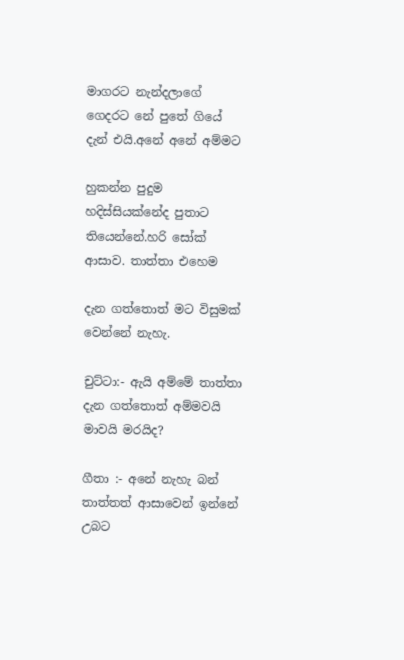මාගරට නැන්දලාගේ ගෙදරට නේ පුතේ ගියේ දැන් එයි.අනේ අනේ අම්මට

හුකන්න පුදුම හදිස්සියක්නේද පුතාට තියෙන්නේ.හරි සෝක් ආසාව. තාත්තා එහෙම

දැන ගත්තොත් මට විසුමක් වෙන්නේ නැහැ.

චුට්ටා:- ඇයි අම්මේ තාත්තා දැන ගත්තොත් අම්මවයි මාවයි මරයිද?

ගීතා :- අනේ නැහැ බන් තාත්තත් ආසාවෙන් ඉන්නේ උබට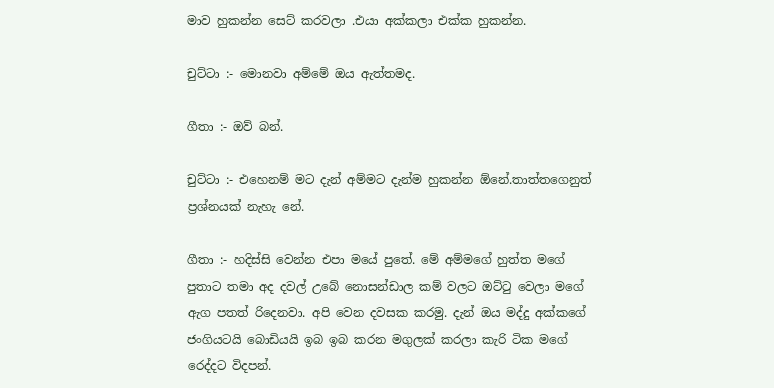මාව හුකන්න සෙට් කරවලා .එයා අක්කලා එක්ක හුකන්න.

චුට්ටා :- මොනවා අම්මේ ඔය ඇත්තමද.

ගීතා :- ඔව් බන්.

චුට්ටා :- එහෙනම් මට දැන් අම්මට දැන්ම හුකන්න ඕනේ.තාත්තගෙනුත් ප්‍රශ්නයක් නැහැ නේ.

ගීතා :- හදිස්සි වෙන්න එපා මයේ පුතේ. මේ අම්මගේ හුත්ත මගේ පුතාට තමා අද දවල් උබේ නොසන්ඩාල කම් වලට ඔට්ටු වෙලා මගේ ඇග පතත් රිදෙනවා. අපි වෙන දවසක කරමු. දැන් ඔය මද්දු අක්කගේ ජංගියටයි බොඩියයි ඉබ ඉබ කරන මගුලක් කරලා කැරි ටික මගේ රෙද්දට විදපන්.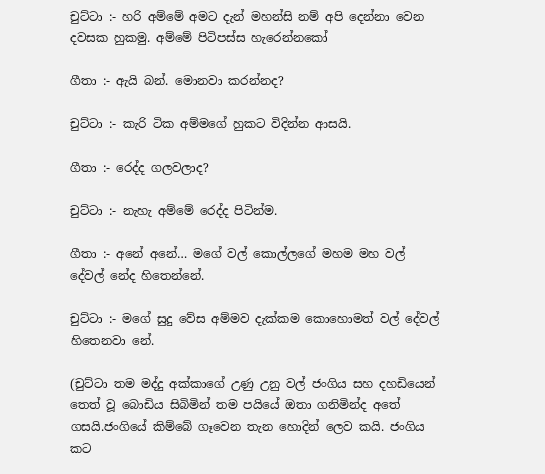චුට්ටා :- හරි අම්මේ අමට දැන් මහන්සි නම් අපි දෙන්නා වෙන දවසක හුකමු. අම්මේ පිටිපස්ස හැරෙන්නකෝ

ගීතා :- ඇයි බන්. මොනවා කරන්නද?

චුට්ටා :- කැරි ටික අම්මගේ හුකට විදින්න ආසයි.

ගීතා :- රෙද්ද ගලවලාද?

චුට්ටා :- නැහැ අම්මේ රෙද්ද පිටින්ම.

ගීතා :- අනේ අනේ… මගේ වල් කොල්ලගේ මහම මහ වල් දේවල් නේද හිතෙන්නේ.

චුට්ටා :- මගේ සුදු වේස අම්මව දැක්කම කොහොමත් වල් දේවල් හිතෙනවා නේ.

(චුට්ටා තම මද්දු අක්කාගේ උණු උනු වල් ජංගිය සහ දහඩියෙන් තෙත් වූ බොඩිය සිබිමින් තම පයියේ ඔතා ගනිමින්ද අතේ ගසයි.ජංගියේ කිම්බේ ගෑවෙන තැන හොදින් ලෙව කයි. ජංගිය කට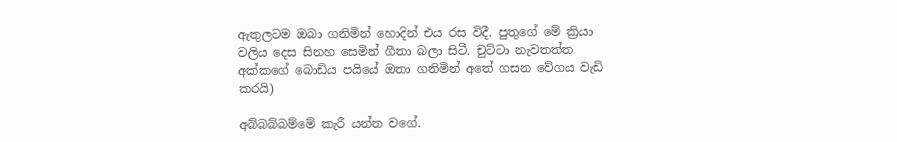ඇතුලටම ඔබා ගනිමින් හොදින් එය රස විදී. පුතුගේ මේ ක්‍රියා වලිය දෙස සිනහ සෙමින් ගීතා බලා සිටී. චුට්ටා නැවතත්ත අක්කගේ බොඩිය පයියේ ඔතා ගනිමින් අතේ ගසන වේගය වැඩි කරයි)

අබ්බබ්බම්මේ කැරී යන්න වගේ.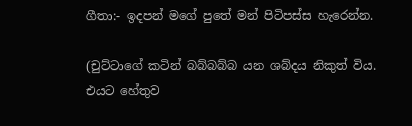ගීතා:- ඉදපන් මගේ පුතේ මන් පිටිපස්ස හැරෙන්න.

(චුට්ටාගේ කටින් බබ්බබ්බ යන ශබ්දය නිකුත් විය. එයට හේතුව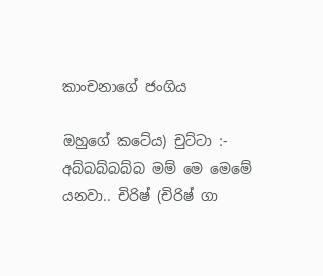කාංචනාගේ ජංගිය

ඔහුගේ කටේය) චුට්ටා :- අබ්බබ්බබ්බ මම් මෙ මෙමේ යනවා.. චිරිෂ් (චිරිෂ් ගා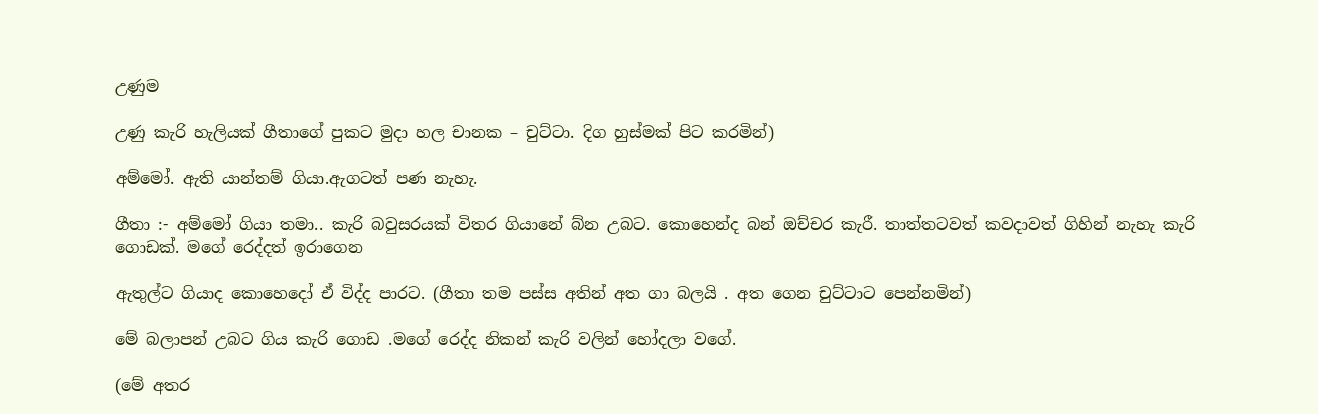උණුම

උණු කැරි හැලියක් ගීතාගේ පුකට මුදා හල චානක – චුට්ටා. දිග හුස්මක් පිට කරමින්)

අම්මෝ. ඇති යාන්තම් ගියා.ඇගටත් පණ නැහැ.

ගීතා :- අම්මෝ ගියා තමා.. කැරි බවුසරයක් විතර ගියානේ බ්න උබට. කොහෙන්ද බන් ඔච්චර කැරී. තාත්තටවත් කවදාවත් ගිහින් නැහැ කැරි ගොඩක්. මගේ රෙද්දත් ඉරාගෙන

ඇතුල්ට ගියාද කොහෙදෝ ඒ විද්ද පාරට. (ගීතා තම පස්ස අතින් අත ගා බලයි . අත ගෙන චුට්ටාට පෙන්නමින්)

මේ බලාපන් උබට ගිය කැරි ගොඩ .මගේ රෙද්ද නිකන් කැරි වලින් හෝදලා වගේ.

(මේ අතර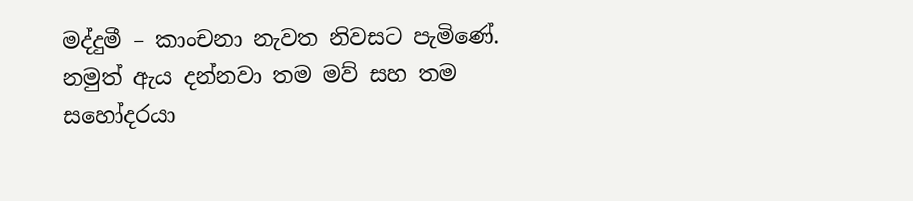මද්දුමී – කාංචනා නැවත නිවසට පැමිණේ. නමුත් ඇය දන්නවා තම මව් සහ තම සහෝදරයා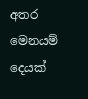අතර මෙනයම් දෙයක්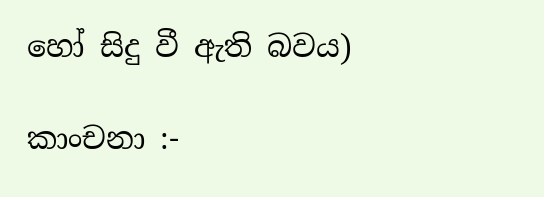හෝ සිදු වී ඇති බවය)

කාංචනා :-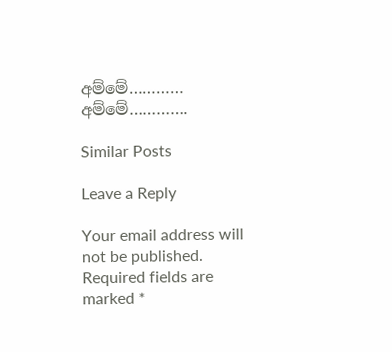අම්මේ………… අම්මේ………….

Similar Posts

Leave a Reply

Your email address will not be published. Required fields are marked *